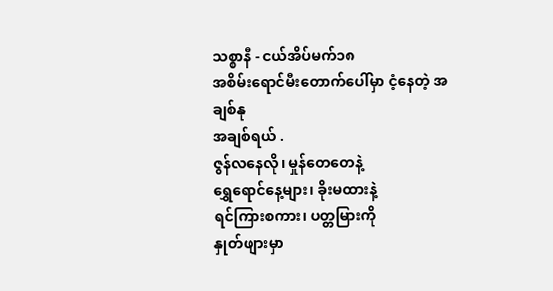သစ္စာနီ - ငယ်အိပ်မက်၁၈
အစိမ်းရောင်မီးတောက်ပေါ်မှာ ငံ့နေတဲ့ အချစ်နု
အချစ်ရယ် .
ဇွန်လနေလို၊ မှုန်တေတေနဲ့
ရွှေရောင်နေ့များ၊ ခိုးမထားနဲ့
ရင်ကြားစကား၊ ပတ္တမြားကို
နှုတ်ဖျားမှာ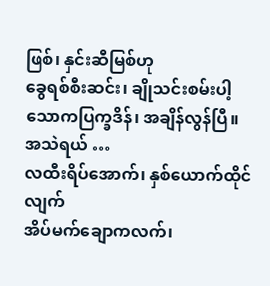ဖြစ်၊ နှင်းဆီမြစ်ဟု
ခွေရစ်စီးဆင်း၊ ချိုသင်းစမ်းပါ့
သောကပြက္ခဒိန်၊ အချိန်လွန်ပြီ။
အသဲရယ် …
လထီးရိပ်အောက်၊ နှစ်ယောက်ထိုင်လျက်
အိပ်မက်ချောကလက်၊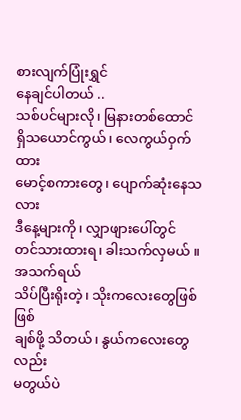စားလျက်ပြုံးရွှင်
နေချင်ပါတယ် ..
သစ်ပင်များလို၊ မြနားတစ်ထောင်
ရှိသယောင်ကွယ်၊ လေကွယ်ဝှက်ထား
မောင့်စကားတွေ၊ ပျောက်ဆုံးနေသလား
ဒီနေ့များကို၊ လျှာဖျားပေါ်တွင်
တင်သားထားရ၊ ခါးသက်လှမယ် ။
အသက်ရယ်
သိပ်ပြီးရိုးတဲ့၊ သိုးကလေးတွေဖြစ်ဖြစ်
ချစ်ဖို့ သိတယ်၊ နွယ်ကလေးတွေလည်း
မတွယ်ပဲ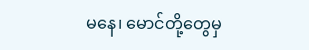မနေ၊ မောင်တို့တွေမှ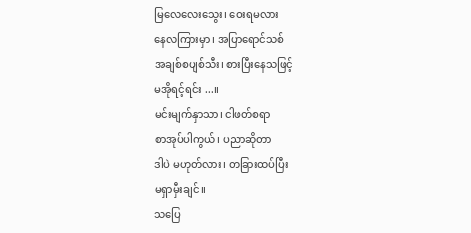မြလေလေးသွေး၊ ဝေးရမလား
နေလကြားမှာ၊ အပြာရောင်သစ်
အချစ်စပျစ်သီး၊ စားပြီးနေသဖြင့်
မအိုရင့်ရင်း ...။
မင်းမျက်နှာသာ၊ ငါဖတ်စရာ
စာအုပ်ပါကွယ်၊ ပညာဆိုတာ
ဒါပဲ မဟုတ်လား၊ တခြားထပ်ပြီး
မရှာမှီးချင်။
သပြေ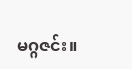မဂ္ဂဇင်း။